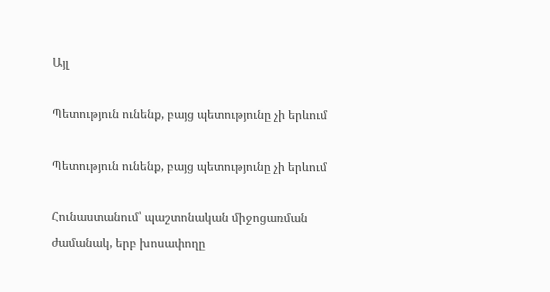Այլ

Պետություն ունենք, բայց պետությունը չի երևում

Պետություն ունենք, բայց պետությունը չի երևում

Հունաստանում՝ պաշտոնական միջոցառման ժամանակ, երբ խոսափողը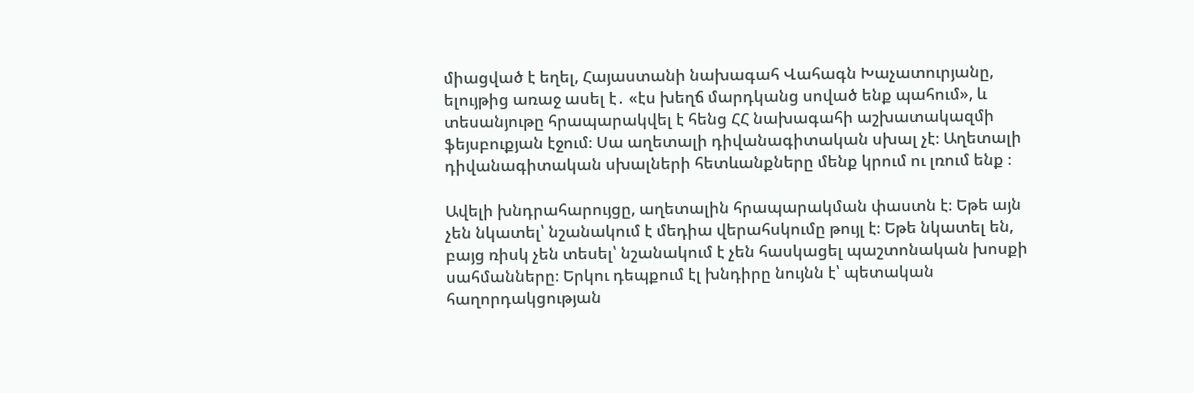միացված է եղել, Հայաստանի նախագահ Վահագն Խաչատուրյանը, ելույթից առաջ ասել է․ «էս խեղճ մարդկանց սոված ենք պահում», և տեսանյութը հրապարակվել է հենց ՀՀ նախագահի աշխատակազմի ֆեյսբուքյան էջում։ Սա աղետալի դիվանագիտական սխալ չէ։ Աղետալի դիվանագիտական սխալների հետևանքները մենք կրում ու լռում ենք ։

Ավելի խնդրահարույցը, աղետալին հրապարակման փաստն է։ Եթե այն չեն նկատել՝ նշանակում է մեդիա վերահսկումը թույլ է։ Եթե նկատել են, բայց ռիսկ չեն տեսել՝ նշանակում է չեն հասկացել պաշտոնական խոսքի սահմանները։ Երկու դեպքում էլ խնդիրը նույնն է՝ պետական հաղորդակցության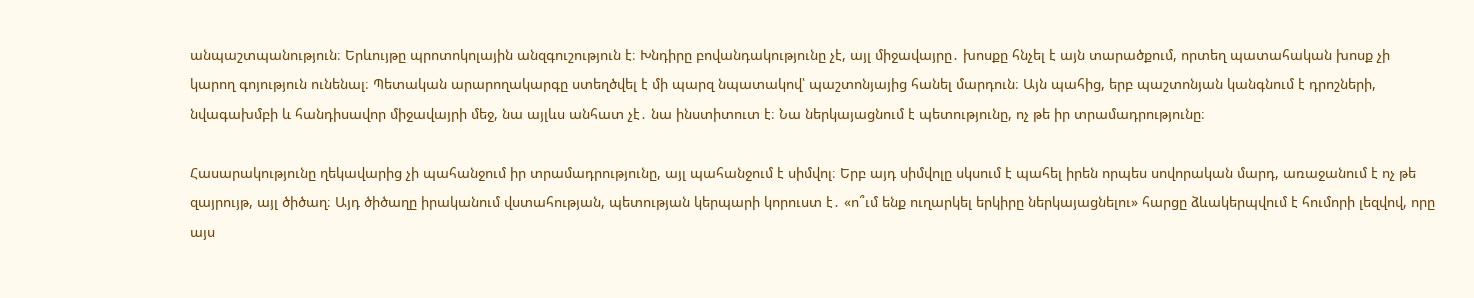անպաշտպանություն։ Երևույթը պրոտոկոլային անզգուշություն է։ Խնդիրը բովանդակությունը չէ, այլ միջավայրը․ խոսքը հնչել է այն տարածքում, որտեղ պատահական խոսք չի կարող գոյություն ունենալ։ Պետական արարողակարգը ստեղծվել է մի պարզ նպատակով՝ պաշտոնյայից հանել մարդուն։ Այն պահից, երբ պաշտոնյան կանգնում է դրոշների, նվագախմբի և հանդիսավոր միջավայրի մեջ, նա այլևս անհատ չէ․ նա ինստիտուտ է։ Նա ներկայացնում է պետությունը, ոչ թե իր տրամադրությունը։

Հասարակությունը ղեկավարից չի պահանջում իր տրամադրությունը, այլ պահանջում է սիմվոլ։ Երբ այդ սիմվոլը սկսում է պահել իրեն որպես սովորական մարդ, առաջանում է ոչ թե զայրույթ, այլ ծիծաղ։ Այդ ծիծաղը իրականում վստահության, պետության կերպարի կորուստ է․ «ո՞ւմ ենք ուղարկել երկիրը ներկայացնելու» հարցը ձևակերպվում է հումորի լեզվով, որը այս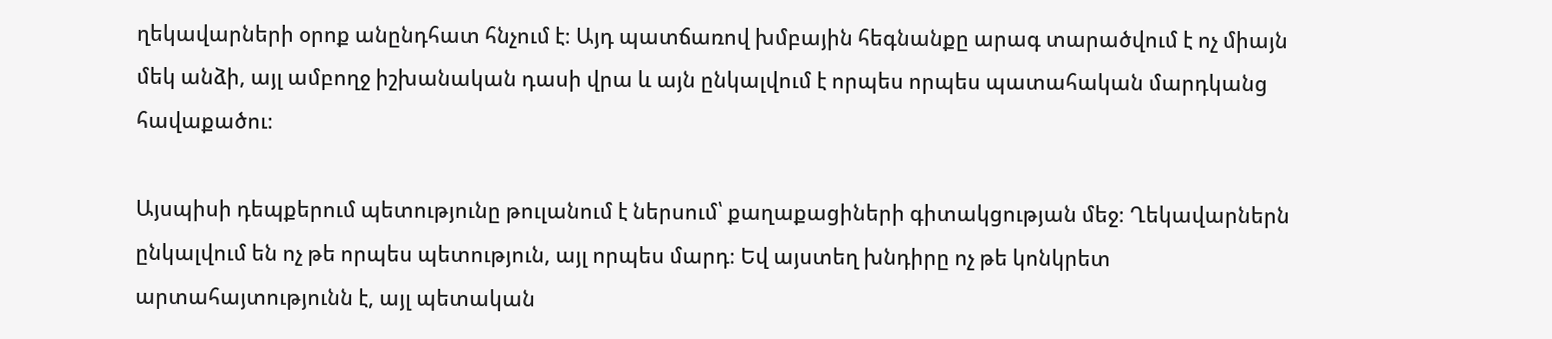ղեկավարների օրոք անընդհատ հնչում է։ Այդ պատճառով խմբային հեգնանքը արագ տարածվում է ոչ միայն մեկ անձի, այլ ամբողջ իշխանական դասի վրա և այն ընկալվում է որպես որպես պատահական մարդկանց հավաքածու։

Այսպիսի դեպքերում պետությունը թուլանում է ներսում՝ քաղաքացիների գիտակցության մեջ։ Ղեկավարներն ընկալվում են ոչ թե որպես պետություն, այլ որպես մարդ։ Եվ այստեղ խնդիրը ոչ թե կոնկրետ արտահայտությունն է, այլ պետական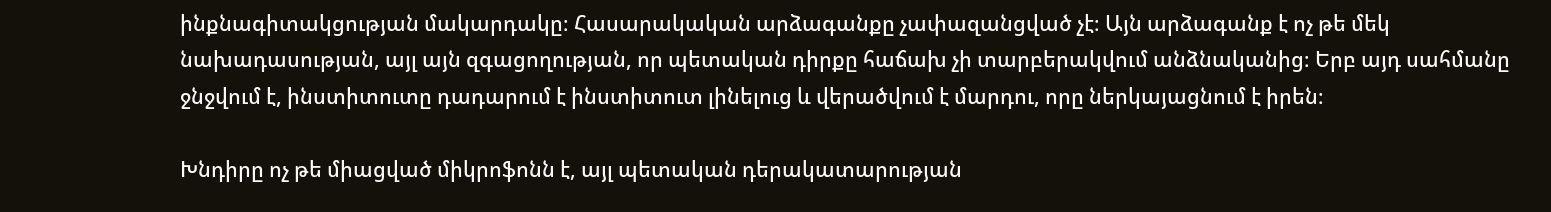ինքնագիտակցության մակարդակը։ Հասարակական արձագանքը չափազանցված չէ։ Այն արձագանք է ոչ թե մեկ նախադասության, այլ այն զգացողության, որ պետական դիրքը հաճախ չի տարբերակվում անձնականից։ Երբ այդ սահմանը ջնջվում է, ինստիտուտը դադարում է ինստիտուտ լինելուց և վերածվում է մարդու, որը ներկայացնում է իրեն։

Խնդիրը ոչ թե միացված միկրոֆոնն է, այլ պետական դերակատարության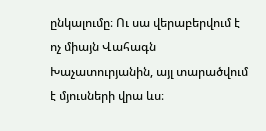ընկալումը։ Ու սա վերաբերվում է ոչ միայն Վահագն Խաչատուրյանին, այլ տարածվում է մյուսների վրա ևս։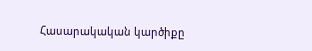Հասարակական կարծիքը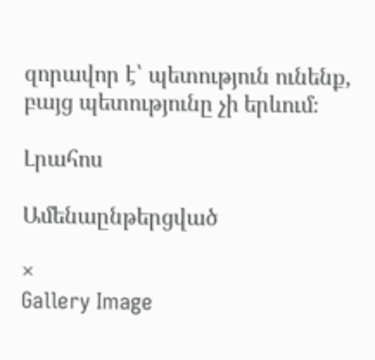զորավոր է՝ պետություն ունենք, բայց պետությունը չի երևում։

Լրահոս

Ամենաընթերցված

×
Gallery Image